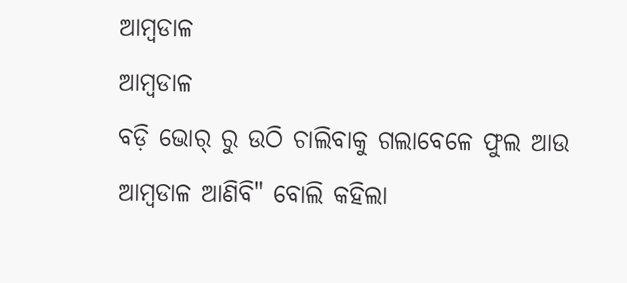ଆମ୍ବଡାଳ
ଆମ୍ବଡାଳ
ବଡ଼ି ଭୋର୍ ରୁ ଉଠି ଚାଲିବାକୁ ଗଲାବେଳେ ଫୁଲ ଆଉ ଆମ୍ବଡାଳ ଆଣିବି" ବୋଲି କହିଲା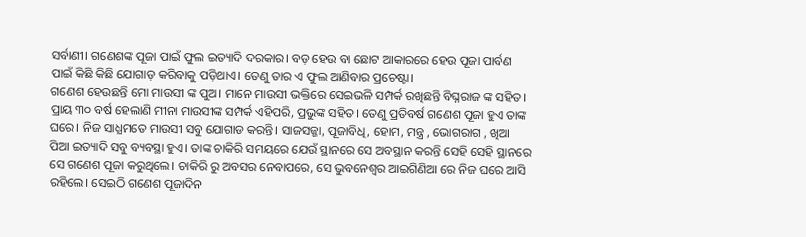ସର୍ବାଣୀ। ଗଣେଶଙ୍କ ପୂଜା ପାଇଁ ଫୁଲ ଇତ୍ୟାଦି ଦରକାର। ବଡ଼ ହେଉ ବା ଛୋଟ ଆକାରରେ ହେଉ ପୂଜା ପାର୍ବଣ ପାଇଁ କିଛି କିଛି ଯୋଗାଡ଼ କରିବାକୁ ପଡ଼ିଥାଏ। ତେଣୁ ତାର ଏ ଫୁଲ ଆଣିବାର ପ୍ରଚେଷ୍ଟା।
ଗଣେଶ ହେଉଛନ୍ତି ମୋ ମାଉସୀ ଙ୍କ ପୁଅ। ମାନେ ମାଉସୀ ଭକ୍ତିରେ ସେଇଭଳି ସମ୍ପର୍କ ରଖିଛନ୍ତି ବିଘ୍ନରାଜ ଙ୍କ ସହିତ। ପ୍ରାୟ ୩୦ ବର୍ଷ ହେଲାଣି ମୀନା ମାଉସୀଙ୍କ ସମ୍ପର୍କ ଏହିପରି, ପ୍ରଭୁଙ୍କ ସହିତ। ତେଣୁ ପ୍ରତିବର୍ଷ ଗଣେଶ ପୂଜା ହୁଏ ତାଙ୍କ ଘରେ। ନିଜ ସାଧ୍ଯମତେ ମାଉସୀ ସବୁ ଯୋଗାଡ କରନ୍ତି। ସାଜସଜ୍ଜା, ପୂଜାବିଧି, ହୋମ, ମନ୍ତ୍ର , ଭୋଗରାଗ , ଖିଆ ପିଆ ଇତ୍ୟାଦି ସବୁ ବ୍ୟବସ୍ଥା ହୁଏ। ତାଙ୍କ ଚାକିରି ସମୟରେ ଯେଉଁ ସ୍ଥାନରେ ସେ ଅବସ୍ଥାନ କରନ୍ତି ସେହି ସେହି ସ୍ଥାନରେ ସେ ଗଣେଶ ପୂଜା କରୁଥିଲେ। ଚାକିରି ରୁ ଅବସର ନେବାପରେ, ସେ ଭୁବନେଶ୍ୱର ଆଇଗିଣିଆ ରେ ନିଜ ଘରେ ଆସି ରହିଲେ। ସେଇଠି ଗଣେଶ ପୂଜାଦିନ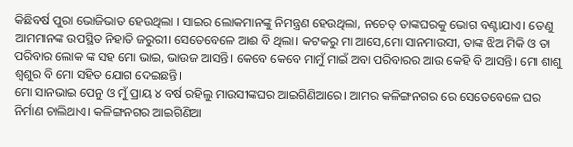କିଛିବର୍ଷ ପୁରା ଭୋଜିଭାତ ହେଉଥିଲା । ସାଇର ଲୋକମାନଙ୍କୁ ନିମନ୍ତ୍ରଣ ହେଉଥିଲା, ନଚେତ୍ ତାଙ୍କଘରକୁ ଭୋଗ ବଣ୍ଟାଯାଏ। ତେଣୁ ଆମମାନଙ୍କ ଉପସ୍ଥିତ ନିହାତି ଜରୁରୀ। ସେତେବେଳେ ଆଈ ବି ଥିଲା। କଟକରୁ ମା ଆସେ,ମୋ ସାନମାଉସୀ, ତାଙ୍କ ଝିଅ ମିକି ଓ ତା ପରିବାର ଲୋକ ଙ୍କ ସହ ମୋ ଭାଇ, ଭାଉଜ ଆସନ୍ତି। କେବେ କେବେ ମାମୁଁ ମାଇଁ ଅବା ପରିବାରର ଆଉ କେହି ବି ଆସନ୍ତି। ମୋ ଶାଶୁ ଶ୍ୱଶୁର ବି ମୋ ସହିତ ଯୋଗ ଦେଇଛନ୍ତି।
ମୋ ସାନଭାଇ ପେନୁ ଓ ମୁଁ ପ୍ରାୟ ୪ ବର୍ଷ ରହିଲୁ ମାଉସୀଙ୍କଘର ଆଇଗିଣିଆରେ। ଆମର କଳିଙ୍ଗନଗର ରେ ସେତେବେଳେ ଘର ନିର୍ମାଣ ଚାଲିଥାଏ। କଳିଙ୍ଗନଗର ଆଇଗିଣିଆ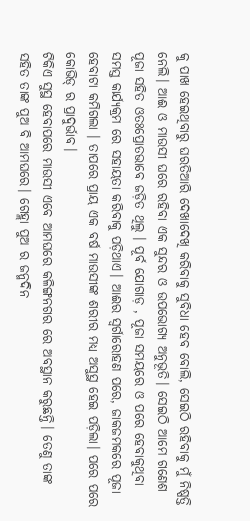କୁ ପାଖ ହେଇଥିବାରୁ ଘରତିଆରି ଦେଖାଦେଖି କରିବାକୁ ସୁବିଧା ହେବ ବୋଲି, ସେଇଠି ରହିବାକୁ ମୁଁ ନିଷ୍ପତ୍ତି ନେଲି। ଆଈ ଓ ମାଉସୀ ଘରେ ରହିବା ଏକ ସୁନ୍ଦର ଓ ଉପଭୋଗ୍ଯ ଅନୁଭୂତି। ସେଇଠି ଆମେ ଗଣେଶ ପୂଜା ସହିତ ଓତଃପ୍ରୋତଭାବେ ଜଡ଼ିତ ଥିଲୁ । ପୂର୍ବ ଯୋଗାଡ଼ , ପୂଜା ସମୟରେ ଓ ପରେ ହେବାକୁଥିବା ସମସ୍ତ କାର୍ଯ୍ୟକ୍ରମ ରେ ସହାୟତା କରିବାକୁ ପଡ଼ିଥାଏ। ଆଈର ସ୍ଵର୍ଗାରୋହଣ ପରେ, ଜାକଜମକରେ ପୂଜା ହେବାଟା କମିଗଲା । ତାପରେ ପ୍ରାୟ ଏକ ବର୍ଷ ମାଉସୀଙ୍କ ଶରୀର ମଧ୍ୟ ଅସୁସ୍ଥ ହେଇ ପଡ଼ିଲା। ପରେ ପରେ କୋଭିଡ୍ ର ପ୍ରାଦୁର୍ଭାବ।
ଟିକିଏ ସୁସ୍ଥ ହେବାପରେ ମାଉସୀ ଏବେ ଆମଘରେ କଳିଙ୍ଗନଗର ରେ ଅବସ୍ଥାନ କରୁଛନ୍ତି। ତେଣୁ ତାଙ୍କ ସହିତ ତାଙ୍କ ପୁଅ ବି ଆମଘରେ। ଗେହ୍ଲା ପୁଅ ର ଜନ୍ମଦିନ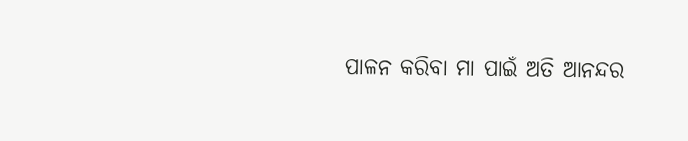ପାଳନ କରିବା ମା ପାଇଁ ଅତି ଆନନ୍ଦର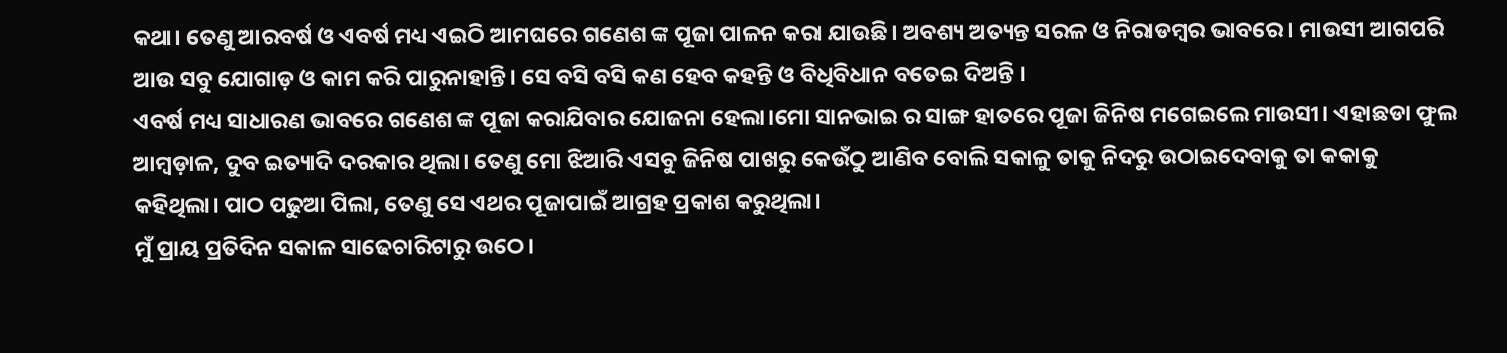କଥା। ତେଣୁ ଆରବର୍ଷ ଓ ଏବର୍ଷ ମଧ୍ୟ ଏଇଠି ଆମଘରେ ଗଣେଶ ଙ୍କ ପୂଜା ପାଳନ କରା ଯାଉଛି। ଅବଶ୍ୟ ଅତ୍ୟନ୍ତ ସରଳ ଓ ନିରାଡମ୍ବର ଭାବରେ। ମାଉସୀ ଆଗପରି ଆଉ ସବୁ ଯୋଗାଡ଼ ଓ କାମ କରି ପାରୁନାହାନ୍ତି। ସେ ବସି ବସି କଣ ହେବ କହନ୍ତି ଓ ବିଧିବିଧାନ ବତେଇ ଦିଅନ୍ତି ।
ଏବର୍ଷ ମଧ୍ୟ ସାଧାରଣ ଭାବରେ ଗଣେଶ ଙ୍କ ପୂଜା କରାଯିବାର ଯୋଜନା ହେଲା।ମୋ ସାନଭାଇ ର ସାଙ୍ଗ ହାତରେ ପୂଜା ଜିନିଷ ମଗେଇଲେ ମାଉସୀ। ଏହାଛଡା ଫୁଲ ଆମ୍ବଡ଼ାଳ, ଦୁବ ଇତ୍ୟାଦି ଦରକାର ଥିଲା। ତେଣୁ ମୋ ଝିଆରି ଏସବୁ ଜିନିଷ ପାଖରୁ କେଉଁଠୁ ଆଣିବ ବୋଲି ସକାଳୁ ତାକୁ ନିଦରୁ ଉଠାଇଦେବାକୁ ତା କକାକୁ କହିଥିଲା। ପାଠ ପଢୁଆ ପିଲା, ତେଣୁ ସେ ଏଥର ପୂଜାପାଇଁ ଆଗ୍ରହ ପ୍ରକାଶ କରୁଥିଲା।
ମୁଁ ପ୍ରାୟ ପ୍ରତିଦିନ ସକାଳ ସାଢେଚାରିଟାରୁ ଉଠେ।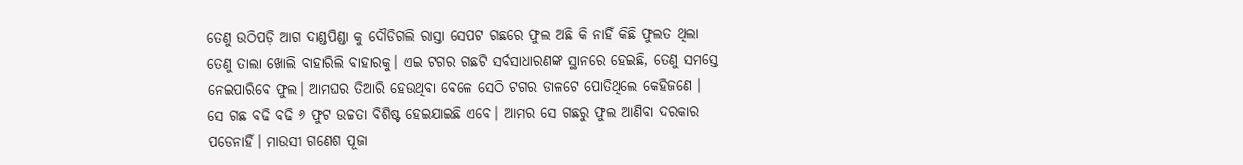ତେଣୁ ଉଠିପଡ଼ି ଆଗ ଦାଣ୍ଡପିଣ୍ଡା କୁ ଦୌଡିଗଲି ରାସ୍ତା ସେପଟ ଗଛରେ ଫୁଲ ଅଛି କି ନାହିଁ କିଛି ଫୁଲତ ଥିଲା ତେଣୁ ତାଲା ଖୋଲି ବାହାରିଲି ବାହାରକୁ। ଏଇ ଟଗର ଗଛଟି ସର୍ବସାଧାରଣଙ୍କ ସ୍ଥାନରେ ହେଇଛି, ତେଣୁ ସମସ୍ତେ ନେଇପାରିବେ ଫୁଲ। ଆମଘର ତିଆରି ହେଉଥିବା ବେଳେ ସେଠି ଟଗର ଡାଳଟେ ପୋତିଥିଲେ କେହିଜଣେ । ସେ ଗଛ ବଢି ବଢି ୬ ଫୁଟ ଉଚ୍ଚତା ବିଶିଷ୍ଟ ହେଇଯାଇଛି ଏବେ। ଆମର ସେ ଗଛରୁ ଫୁଲ ଆଣିବା ଦରକାର ପଡେନାହିଁ। ମାଉସୀ ଗଣେଶ ପୂଜା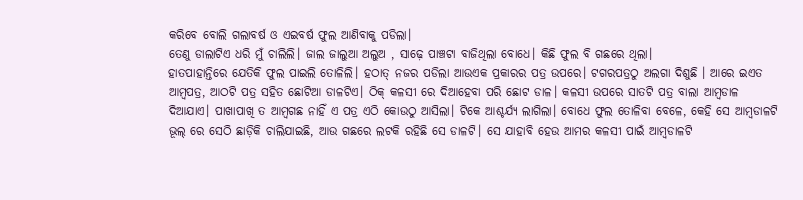କରିବେ ବୋଲି ଗଲାବର୍ଷ ଓ ଏଇବର୍ଷ ଫୁଲ ଆଣିବାକୁ ପଡିଲା।
ତେଣୁ ଡାଲାଟିଏ ଧରି ମୁଁ ଚାଲିଲି। ଜାଲ ଜାଲୁଆ ଅଲୁଅ , ସାଢ଼େ ପାଞ୍ଚଟା ବାଜିଥିଲା ବୋଧେ। କିଛି ଫୁଲ ବି ଗଛରେ ଥିଲା।
ହାତପାହାନ୍ତିରେ ଯେତିକି ଫୁଲ ପାଇଲି ତୋଳିଲି। ହଠାତ୍ ନଜର ପଡିଲା ଆଉଏକ ପ୍ରକାରର ପତ୍ର ଉପରେ। ଟଗରପତ୍ରଠୁ ଅଲଗା ଦିଶୁଛି । ଆରେ ଇଏତ ଆମ୍ବପତ୍ର, ଆଠଟି ପତ୍ର ସହିତ ଛୋଟିଆ ଡାଳଟିଏ। ଠିକ୍ କଳସୀ ରେ ଦିଆହେବା ପରି ଛୋଟ ଡାଳ। କଳସୀ ଉପରେ ସାତଟି ପତ୍ର ବାଲା ଆମ୍ବଡାଳ ଦିଆଯାଏ। ପାଖାପାଖି ତ ଆମ୍ବଗଛ ନାହିଁ ଏ ପତ୍ର ଏଠି କୋଉଠୁ ଆସିଲା। ଟିକେ ଆଶ୍ଚର୍ଯ୍ୟ ଲାଗିଲା। ବୋଧେ ଫୁଲ ତୋଳିବା ବେଳେ, କେହି ସେ ଆମ୍ବଡାଳଟି ଭୂଲ୍ ରେ ସେଠି ଛାଡ଼ିକି ଚାଲିଯାଇଛି, ଆଉ ଗଛରେ ଲଟକି ରହିଛି ସେ ଡାଳଟି। ସେ ଯାହାବି ହେଉ ଆମର କଳସୀ ପାଇଁ ଆମ୍ବଡାଳଟି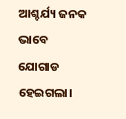ଆଶ୍ଚର୍ଯ୍ୟ ଜନକ ଭାବେ ଯୋଗାଡ ହେଇଗଲା।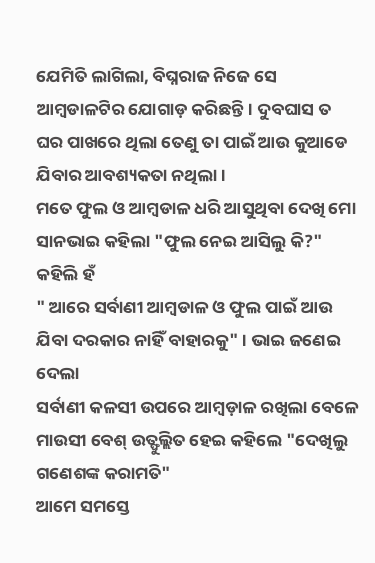ଯେମିତି ଲାଗିଲା, ବିଘ୍ନରାଜ ନିଜେ ସେ ଆମ୍ବଡାଳଟିର ଯୋଗାଡ଼ କରିଛନ୍ତି। ଦୁବଘାସ ତ ଘର ପାଖରେ ଥିଲା ତେଣୁ ତା ପାଇଁ ଆଉ କୁଆଡେ ଯିବାର ଆବଶ୍ୟକତା ନଥିଲା।
ମତେ ଫୁଲ ଓ ଆମ୍ବଡାଳ ଧରି ଆସୁଥିବା ଦେଖି ମୋ ସାନଭାଇ କହିଲା "ଫୁଲ ନେଇ ଆସିଲୁ କି?" କହିଲି ହଁ
" ଆରେ ସର୍ବାଣୀ ଆମ୍ବଡାଳ ଓ ଫୁଲ ପାଇଁ ଆଉ ଯିବା ଦରକାର ନାହିଁ ବାହାରକୁ" । ଭାଇ ଜଣେଇ ଦେଲା
ସର୍ବାଣୀ କଳସୀ ଉପରେ ଆମ୍ବଡ଼ାଳ ରଖିଲା ବେଳେ ମାଉସୀ ବେଶ୍ ଉତ୍ଫୁଲ୍ଲିତ ହେଇ କହିଲେ "ଦେଖିଲୁ ଗଣେଶଙ୍କ କରାମତି"
ଆମେ ସମସ୍ତେ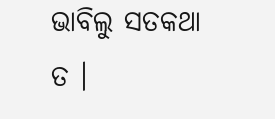ଭାବିଲୁ ସତକଥା ତ ।